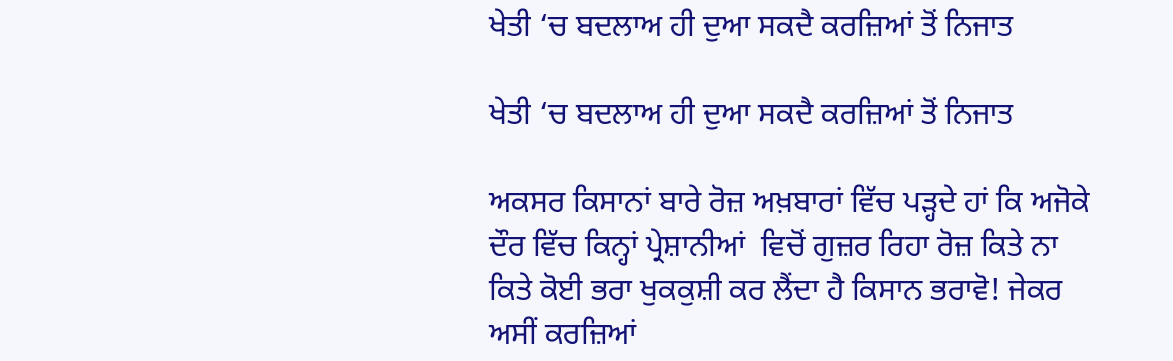ਖੇਤੀ ‘ਚ ਬਦਲਾਅ ਹੀ ਦੁਆ ਸਕਦੈ ਕਰਜ਼ਿਆਂ ਤੋਂ ਨਿਜਾਤ

ਖੇਤੀ ‘ਚ ਬਦਲਾਅ ਹੀ ਦੁਆ ਸਕਦੈ ਕਰਜ਼ਿਆਂ ਤੋਂ ਨਿਜਾਤ

ਅਕਸਰ ਕਿਸਾਨਾਂ ਬਾਰੇ ਰੋਜ਼ ਅਖ਼ਬਾਰਾਂ ਵਿੱਚ ਪੜ੍ਹਦੇ ਹਾਂ ਕਿ ਅਜੋਕੇ ਦੌਰ ਵਿੱਚ ਕਿਨ੍ਹਾਂ ਪ੍ਰੇਸ਼ਾਨੀਆਂ  ਵਿਚੋਂ ਗੁਜ਼ਰ ਰਿਹਾ ਰੋਜ਼ ਕਿਤੇ ਨਾ ਕਿਤੇ ਕੋਈ ਭਰਾ ਖੁਕਕੁਸ਼ੀ ਕਰ ਲੈਂਦਾ ਹੈ ਕਿਸਾਨ ਭਰਾਵੋ! ਜੇਕਰ ਅਸੀਂ ਕਰਜ਼ਿਆਂ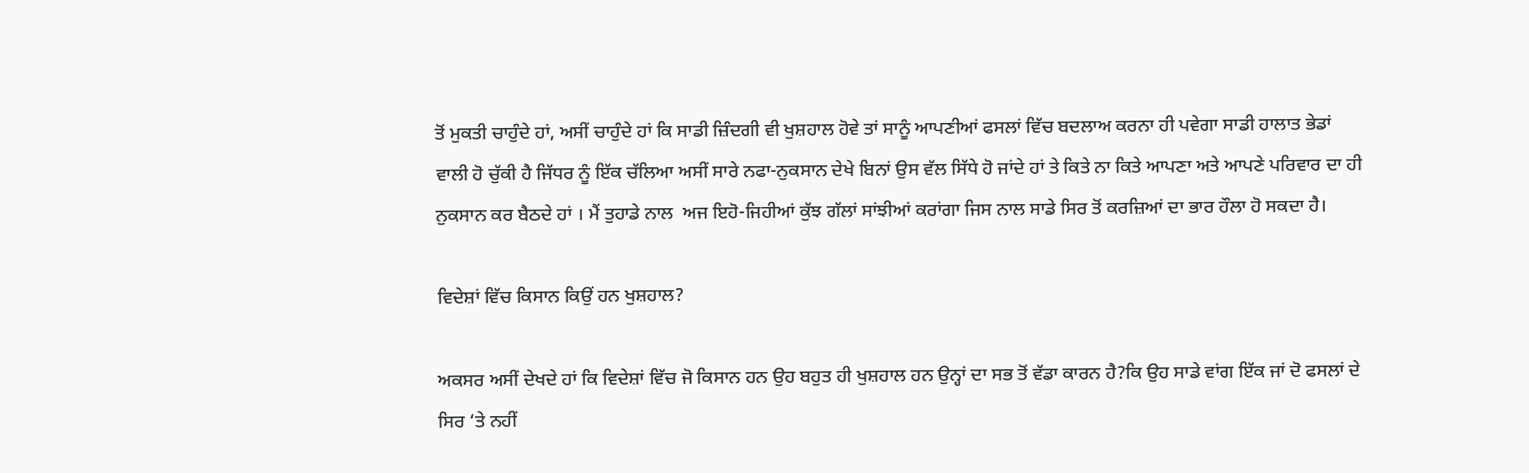ਤੋਂ ਮੁਕਤੀ ਚਾਹੁੰਦੇ ਹਾਂ, ਅਸੀਂ ਚਾਹੁੰਦੇ ਹਾਂ ਕਿ ਸਾਡੀ ਜ਼ਿੰਦਗੀ ਵੀ ਖੁਸ਼ਹਾਲ ਹੋਵੇ ਤਾਂ ਸਾਨੂੰ ਆਪਣੀਆਂ ਫਸਲਾਂ ਵਿੱਚ ਬਦਲਾਅ ਕਰਨਾ ਹੀ ਪਵੇਗਾ ਸਾਡੀ ਹਾਲਾਤ ਭੇਡਾਂ ਵਾਲੀ ਹੋ ਚੁੱਕੀ ਹੈ ਜਿੱਧਰ ਨੂੰ ਇੱਕ ਚੱਲਿਆ ਅਸੀਂ ਸਾਰੇ ਨਫਾ-ਨੁਕਸਾਨ ਦੇਖੇ ਬਿਨਾਂ ਉਸ ਵੱਲ ਸਿੱਧੇ ਹੋ ਜਾਂਦੇ ਹਾਂ ਤੇ ਕਿਤੇ ਨਾ ਕਿਤੇ ਆਪਣਾ ਅਤੇ ਆਪਣੇ ਪਰਿਵਾਰ ਦਾ ਹੀ ਨੁਕਸਾਨ ਕਰ ਬੈਠਦੇ ਹਾਂ । ਮੈਂ ਤੁਹਾਡੇ ਨਾਲ  ਅਜ ਇਹੋ-ਜਿਹੀਆਂ ਕੁੱਝ ਗੱਲਾਂ ਸਾਂਝੀਆਂ ਕਰਾਂਗਾ ਜਿਸ ਨਾਲ ਸਾਡੇ ਸਿਰ ਤੋਂ ਕਰਜ਼ਿਆਂ ਦਾ ਭਾਰ ਹੌਲਾ ਹੋ ਸਕਦਾ ਹੈ।

ਵਿਦੇਸ਼ਾਂ ਵਿੱਚ ਕਿਸਾਨ ਕਿਉਂ ਹਨ ਖੁਸ਼ਹਾਲ?

ਅਕਸਰ ਅਸੀਂ ਦੇਖਦੇ ਹਾਂ ਕਿ ਵਿਦੇਸ਼ਾਂ ਵਿੱਚ ਜੋ ਕਿਸਾਨ ਹਨ ਉਹ ਬਹੁਤ ਹੀ ਖੁਸ਼ਹਾਲ ਹਨ ਉਨ੍ਹਾਂ ਦਾ ਸਭ ਤੋਂ ਵੱਡਾ ਕਾਰਨ ਹੈ?ਕਿ ਉਹ ਸਾਡੇ ਵਾਂਗ ਇੱਕ ਜਾਂ ਦੋ ਫਸਲਾਂ ਦੇ ਸਿਰ ‘ਤੇ ਨਹੀਂ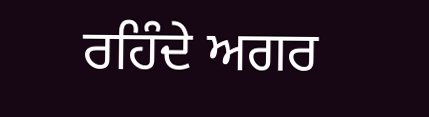ਰਹਿੰਦੇ ਅਗਰ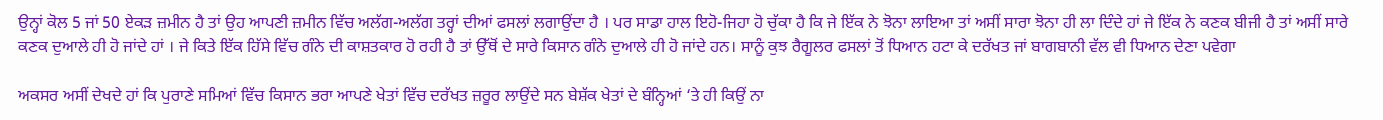ਉਨ੍ਹਾਂ ਕੋਲ 5 ਜਾਂ 50 ਏਕੜ ਜ਼ਮੀਨ ਹੈ ਤਾਂ ਉਹ ਆਪਣੀ ਜ਼ਮੀਨ ਵਿੱਚ ਅਲੱਗ-ਅਲੱਗ ਤਰ੍ਹਾਂ ਦੀਆਂ ਫਸਲਾਂ ਲਗਾਉਂਦਾ ਹੈ । ਪਰ ਸਾਡਾ ਹਾਲ ਇਹੋ-ਜਿਹਾ ਹੋ ਚੁੱਕਾ ਹੈ ਕਿ ਜੇ ਇੱਕ ਨੇ ਝੋਨਾ ਲਾਇਆ ਤਾਂ ਅਸੀਂ ਸਾਰਾ ਝੋਨਾ ਹੀ ਲਾ ਦਿੰਦੇ ਹਾਂ ਜੇ ਇੱਕ ਨੇ ਕਣਕ ਬੀਜੀ ਹੈ ਤਾਂ ਅਸੀਂ ਸਾਰੇ ਕਣਕ ਦੁਆਲੇ ਹੀ ਹੋ ਜਾਂਦੇ ਹਾਂ । ਜੇ ਕਿਤੇ ਇੱਕ ਹਿੱਸੇ ਵਿੱਚ ਗੰਨੇ ਦੀ ਕਾਸ਼ਤਕਾਰ ਹੋ ਰਹੀ ਹੈ ਤਾਂ ਉੱਥੋਂ ਦੇ ਸਾਰੇ ਕਿਸਾਨ ਗੰਨੇ ਦੁਆਲੇ ਹੀ ਹੋ ਜਾਂਦੇ ਹਨ। ਸਾਨੂੰ ਕੁਝ ਰੈਗੂਲਰ ਫਸਲਾਂ ਤੋਂ ਧਿਆਨ ਹਟਾ ਕੇ ਦਰੱਖਤ ਜਾਂ ਬਾਗਬਾਨੀ ਵੱਲ ਵੀ ਧਿਆਨ ਦੇਣਾ ਪਵੇਗਾ

ਅਕਸਰ ਅਸੀਂ ਦੇਖਦੇ ਹਾਂ ਕਿ ਪੁਰਾਣੇ ਸਮਿਆਂ ਵਿੱਚ ਕਿਸਾਨ ਭਰਾ ਆਪਣੇ ਖੇਤਾਂ ਵਿੱਚ ਦਰੱਖਤ ਜ਼ਰੂਰ ਲਾਉਂਦੇ ਸਨ ਬੇਸ਼ੱਕ ਖੇਤਾਂ ਦੇ ਬੰਨ੍ਹਿਆਂ ‘ਤੇ ਹੀ ਕਿਉਂ ਨਾ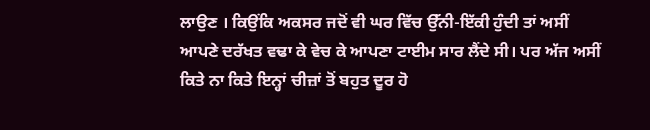ਲਾਉਣ । ਕਿਉਂਕਿ ਅਕਸਰ ਜਦੋਂ ਵੀ ਘਰ ਵਿੱਚ ਉੱਨੀ-ਇੱਕੀ ਹੁੰਦੀ ਤਾਂ ਅਸੀਂ ਆਪਣੇ ਦਰੱਖਤ ਵਢਾ ਕੇ ਵੇਚ ਕੇ ਆਪਣਾ ਟਾਈਮ ਸਾਰ ਲੈਂਦੇ ਸੀ। ਪਰ ਅੱਜ ਅਸੀਂ ਕਿਤੇ ਨਾ ਕਿਤੇ ਇਨ੍ਹਾਂ ਚੀਜ਼ਾਂ ਤੋਂ ਬਹੁਤ ਦੂਰ ਹੋ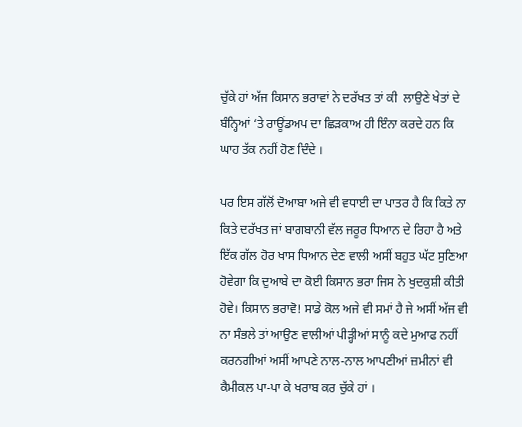ਚੁੱਕੇ ਹਾਂ ਅੱਜ ਕਿਸਾਨ ਭਰਾਵਾਂ ਨੇ ਦਰੱਖਤ ਤਾਂ ਕੀ  ਲਾਉਣੇ ਖੇਤਾਂ ਦੇ ਬੰਨ੍ਹਿਆਂ ‘ਤੇ ਰਾਊਂਡਅਪ ਦਾ ਛਿੜਕਾਅ ਹੀ ਇੰਨਾ ਕਰਦੇ ਹਨ ਕਿ ਘਾਹ ਤੱਕ ਨਹੀਂ ਹੋਣ ਦਿੰਦੇ ।

ਪਰ ਇਸ ਗੱਲੋਂ ਦੋਆਬਾ ਅਜੇ ਵੀ ਵਧਾਈ ਦਾ ਪਾਤਰ ਹੈ ਕਿ ਕਿਤੇ ਨਾ ਕਿਤੇ ਦਰੱਖਤ ਜਾਂ ਬਾਗਬਾਨੀ ਵੱਲ ਜਰੂਰ ਧਿਆਨ ਦੇ ਰਿਹਾ ਹੈ ਅਤੇ ਇੱਕ ਗੱਲ ਹੋਰ ਖਾਸ ਧਿਆਨ ਦੇਣ ਵਾਲੀ ਅਸੀਂ ਬਹੁਤ ਘੱਟ ਸੁਣਿਆ ਹੋਵੇਗਾ ਕਿ ਦੁਆਬੇ ਦਾ ਕੋਈ ਕਿਸਾਨ ਭਰਾ ਜਿਸ ਨੇ ਖੁਦਕੁਸ਼ੀ ਕੀਤੀ ਹੋਵੇ। ਕਿਸਾਨ ਭਰਾਵੋ! ਸਾਡੇ ਕੋਲ ਅਜੇ ਵੀ ਸਮਾਂ ਹੈ ਜੇ ਅਸੀਂ ਅੱਜ ਵੀ ਨਾ ਸੰਭਲੇ ਤਾਂ ਆਉਣ ਵਾਲੀਆਂ ਪੀੜ੍ਹੀਆਂ ਸਾਨੂੰ ਕਦੇ ਮੁਆਫ ਨਹੀਂ ਕਰਨਗੀਆਂ ਅਸੀਂ ਆਪਣੇ ਨਾਲ-ਨਾਲ ਆਪਣੀਆਂ ਜ਼ਮੀਨਾਂ ਵੀ ਕੈਮੀਕਲ ਪਾ-ਪਾ ਕੇ ਖਰਾਬ ਕਰ ਚੁੱਕੇ ਹਾਂ ।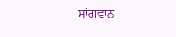ਸਾਂਗਵਾਨ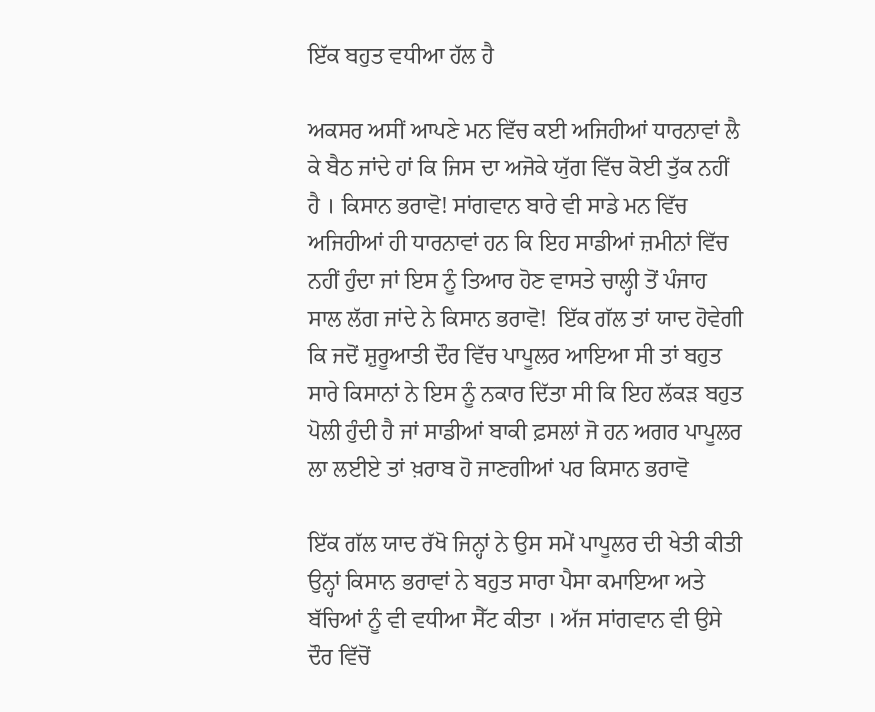ਇੱਕ ਬਹੁਤ ਵਧੀਆ ਹੱਲ ਹੈ

ਅਕਸਰ ਅਸੀਂ ਆਪਣੇ ਮਨ ਵਿੱਚ ਕਈ ਅਜਿਹੀਆਂ ਧਾਰਨਾਵਾਂ ਲੈ ਕੇ ਬੈਠ ਜਾਂਦੇ ਹਾਂ ਕਿ ਜਿਸ ਦਾ ਅਜੋਕੇ ਯੁੱਗ ਵਿੱਚ ਕੋਈ ਤੁੱਕ ਨਹੀਂ ਹੈ । ਕਿਸਾਨ ਭਰਾਵੋ! ਸਾਂਗਵਾਨ ਬਾਰੇ ਵੀ ਸਾਡੇ ਮਨ ਵਿੱਚ ਅਜਿਹੀਆਂ ਹੀ ਧਾਰਨਾਵਾਂ ਹਨ ਕਿ ਇਹ ਸਾਡੀਆਂ ਜ਼ਮੀਨਾਂ ਵਿੱਚ ਨਹੀਂ ਹੁੰਦਾ ਜਾਂ ਇਸ ਨੂੰ ਤਿਆਰ ਹੋਣ ਵਾਸਤੇ ਚਾਲ੍ਹੀ ਤੋਂ ਪੰਜਾਹ ਸਾਲ ਲੱਗ ਜਾਂਦੇ ਨੇ ਕਿਸਾਨ ਭਰਾਵੋ!  ਇੱਕ ਗੱਲ ਤਾਂ ਯਾਦ ਹੋਵੇਗੀ ਕਿ ਜਦੋਂ ਸ਼ੁਰੂਆਤੀ ਦੌਰ ਵਿੱਚ ਪਾਪੂਲਰ ਆਇਆ ਸੀ ਤਾਂ ਬਹੁਤ ਸਾਰੇ ਕਿਸਾਨਾਂ ਨੇ ਇਸ ਨੂੰ ਨਕਾਰ ਦਿੱਤਾ ਸੀ ਕਿ ਇਹ ਲੱਕੜ ਬਹੁਤ ਪੋਲੀ ਹੁੰਦੀ ਹੈ ਜਾਂ ਸਾਡੀਆਂ ਬਾਕੀ ਫ਼ਸਲਾਂ ਜੋ ਹਨ ਅਗਰ ਪਾਪੂਲਰ ਲਾ ਲਈਏ ਤਾਂ ਖ਼ਰਾਬ ਹੋ ਜਾਣਗੀਆਂ ਪਰ ਕਿਸਾਨ ਭਰਾਵੋ

ਇੱਕ ਗੱਲ ਯਾਦ ਰੱਖੋ ਜਿਨ੍ਹਾਂ ਨੇ ਉਸ ਸਮੇਂ ਪਾਪੂਲਰ ਦੀ ਖੇਤੀ ਕੀਤੀ ਉਨ੍ਹਾਂ ਕਿਸਾਨ ਭਰਾਵਾਂ ਨੇ ਬਹੁਤ ਸਾਰਾ ਪੈਸਾ ਕਮਾਇਆ ਅਤੇ ਬੱਚਿਆਂ ਨੂੰ ਵੀ ਵਧੀਆ ਸੈੱਟ ਕੀਤਾ । ਅੱਜ ਸਾਂਗਵਾਨ ਵੀ ਉਸੇ ਦੌਰ ਵਿੱਚੋਂ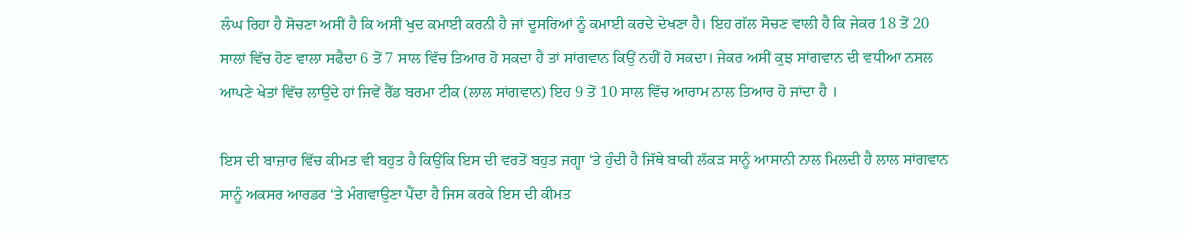ਲੰਘ ਰਿਹਾ ਹੈ ਸੋਚਣਾ ਅਸੀਂ ਹੈ ਕਿ ਅਸੀਂ ਖੁਦ ਕਮਾਈ ਕਰਨੀ ਹੈ ਜਾਂ ਦੂਸਰਿਆਂ ਨੂੰ ਕਮਾਈ ਕਰਦੇ ਦੇਖਣਾ ਹੈ। ਇਹ ਗੱਲ ਸੋਚਣ ਵਾਲੀ ਹੈ ਕਿ ਜੇਕਰ 18 ਤੋਂ 20 ਸਾਲਾਂ ਵਿੱਚ ਹੋਣ ਵਾਲਾ ਸਫੈਦਾ 6 ਤੋਂ 7 ਸਾਲ ਵਿੱਚ ਤਿਆਰ ਹੋ ਸਕਦਾ ਹੈ ਤਾਂ ਸਾਂਗਵਾਨ ਕਿਉਂ ਨਹੀਂ ਹੋ ਸਕਦਾ। ਜੇਕਰ ਅਸੀਂ ਕੁਝ ਸਾਂਗਵਾਨ ਦੀ ਵਧੀਆ ਨਸਲ ਆਪਣੇ ਖੇਤਾਂ ਵਿੱਚ ਲਾਉਂਦੇ ਹਾਂ ਜਿਵੇਂ ਰੈੱਡ ਬਰਮਾ ਟੀਕ (ਲਾਲ ਸਾਂਗਵਾਨ) ਇਹ 9 ਤੋਂ 10 ਸਾਲ ਵਿੱਚ ਆਰਾਮ ਨਾਲ ਤਿਆਰ ਹੋ ਜਾਂਦਾ ਹੈ ।

ਇਸ ਦੀ ਬਾਜ਼ਾਰ ਵਿੱਚ ਕੀਮਤ ਵੀ ਬਹੁਤ ਹੈ ਕਿਉਂਕਿ ਇਸ ਦੀ ਵਰਤੋਂ ਬਹੁਤ ਜਗ੍ਹਾ ‘ਤੇ ਹੁੰਦੀ ਹੈ ਜਿੱਥੇ ਬਾਕੀ ਲੱਕੜ ਸਾਨੂੰ ਆਸਾਨੀ ਨਾਲ ਮਿਲਦੀ ਹੈ ਲਾਲ ਸਾਂਗਵਾਨ ਸਾਨੂੰ ਅਕਸਰ ਆਰਡਰ ‘ਤੇ ਮੰਗਵਾਉਣਾ ਪੈਂਦਾ ਹੈ ਜਿਸ ਕਰਕੇ ਇਸ ਦੀ ਕੀਮਤ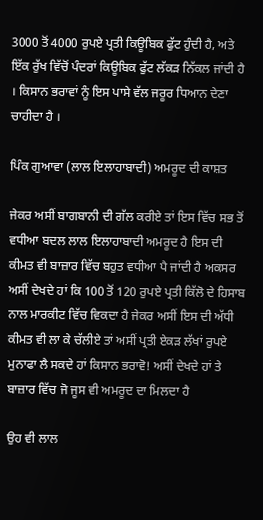3000 ਤੋਂ 4000 ਰੁਪਏ ਪ੍ਰਤੀ ਕਿਊਬਿਕ ਫੁੱਟ ਹੁੰਦੀ ਹੈ, ਅਤੇ ਇੱਕ ਰੁੱਖ ਵਿੱਚੋਂ ਪੰਦਰਾਂ ਕਿਊਬਿਕ ਫੁੱਟ ਲੱਕੜ ਨਿੱਕਲ ਜਾਂਦੀ ਹੈ । ਕਿਸਾਨ ਭਰਾਵਾਂ ਨੂੰ ਇਸ ਪਾਸੇ ਵੱਲ ਜਰੂਰ ਧਿਆਨ ਦੇਣਾ ਚਾਹੀਦਾ ਹੈ ।

ਪਿੰਕ ਗੁਆਵਾ (ਲਾਲ ਇਲਾਹਾਬਾਦੀ) ਅਮਰੂਦ ਦੀ ਕਾਸ਼ਤ

ਜੇਕਰ ਅਸੀਂ ਬਾਗਬਾਨੀ ਦੀ ਗੱਲ ਕਰੀਏ ਤਾਂ ਇਸ ਵਿੱਚ ਸਭ ਤੋਂ ਵਧੀਆ ਬਦਲ ਲਾਲ ਇਲਾਹਾਬਾਦੀ ਅਮਰੂਦ ਹੈ ਇਸ ਦੀ ਕੀਮਤ ਵੀ ਬਾਜ਼ਾਰ ਵਿੱਚ ਬਹੁਤ ਵਧੀਆ ਪੈ ਜਾਂਦੀ ਹੈ ਅਕਸਰ ਅਸੀਂ ਦੇਖਦੇ ਹਾਂ ਕਿ 100 ਤੋਂ 120 ਰੁਪਏ ਪ੍ਰਤੀ ਕਿੱਲੋ ਦੇ ਹਿਸਾਬ ਨਾਲ ਮਾਰਕੀਟ ਵਿੱਚ ਵਿਕਦਾ ਹੈ ਜੇਕਰ ਅਸੀਂ ਇਸ ਦੀ ਅੱਧੀ ਕੀਮਤ ਵੀ ਲਾ ਕੇ ਚੱਲੀਏ ਤਾਂ ਅਸੀਂ ਪ੍ਰਤੀ ਏਕੜ ਲੱਖਾਂ ਰੁਪਏ ਮੁਨਾਫਾ ਲੈ ਸਕਦੇ ਹਾਂ ਕਿਸਾਨ ਭਰਾਵੋ! ਅਸੀਂ ਦੇਖਦੇ ਹਾਂ ਤੇ ਬਾਜ਼ਾਰ ਵਿੱਚ ਜੋ ਜੂਸ ਵੀ ਅਮਰੂਦ ਦਾ ਮਿਲਦਾ ਹੈ

ਉਹ ਵੀ ਲਾਲ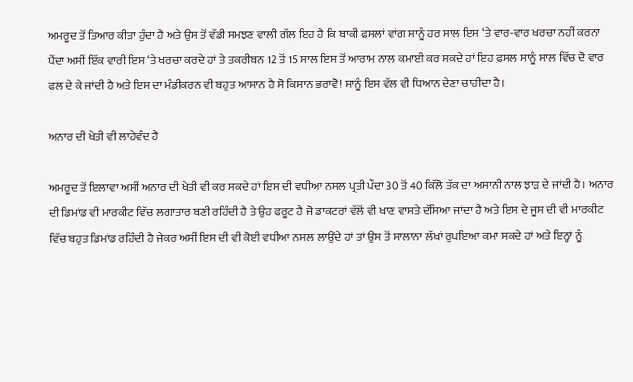ਅਮਰੂਦ ਤੋਂ ਤਿਆਰ ਕੀਤਾ ਹੁੰਦਾ ਹੈ ਅਤੇ ਉਸ ਤੋਂ ਵੱਡੀ ਸਮਝਣ ਵਾਲੀ ਗੱਲ ਇਹ ਹੈ ਕਿ ਬਾਕੀ ਫਸਲਾਂ ਵਾਂਗ ਸਾਨੂੰ ਹਰ ਸਾਲ ਇਸ ‘ਤੇ ਵਾਰ-ਵਾਰ ਖਰਚਾ ਨਹੀਂ ਕਰਨਾ ਪੈਂਦਾ ਅਸੀਂ ਇੱਕ ਵਾਰੀ ਇਸ ‘ਤੇ ਖਰਚਾ ਕਰਦੇ ਹਾਂ ਤੇ ਤਕਰੀਬਨ 12 ਤੋਂ 15 ਸਾਲ ਇਸ ਤੋਂ ਆਰਾਮ ਨਾਲ ਕਮਾਈ ਕਰ ਸਕਦੇ ਹਾਂ ਇਹ ਫ਼ਸਲ ਸਾਨੂੰ ਸਾਲ ਵਿੱਚ ਦੋ ਵਾਰ ਫਲ ਦੇ ਕੇ ਜਾਂਦੀ ਹੈ ਅਤੇ ਇਸ ਦਾ ਮੰਡੀਕਰਨ ਵੀ ਬਹੁਤ ਆਸਾਨ ਹੈ ਸੋ ਕਿਸਾਨ ਭਰਾਵੋ! ਸਾਨੂੰ ਇਸ ਵੱਲ ਵੀ ਧਿਆਨ ਦੇਣਾ ਚਾਹੀਦਾ ਹੈ।

ਅਨਾਰ ਦੀ ਖੇਤੀ ਵੀ ਲਾਹੇਵੰਦ ਹੈ

ਅਮਰੂਦ ਤੋਂ ਇਲਾਵਾ ਅਸੀਂ ਅਨਾਰ ਦੀ ਖੇਤੀ ਵੀ ਕਰ ਸਕਦੇ ਹਾਂ ਇਸ ਦੀ ਵਧੀਆ ਨਸਲ ਪ੍ਰਤੀ ਪੌਦਾ 30 ਤੋਂ 40 ਕਿੱਲੋ ਤੱਕ ਦਾ ਅਸਾਨੀ ਨਾਲ ਝਾੜ ਦੇ ਜਾਂਦੀ ਹੈ। ਅਨਾਰ ਦੀ ਡਿਮਾਂਡ ਵੀ ਮਾਰਕੀਟ ਵਿੱਚ ਲਗਾਤਾਰ ਬਣੀ ਰਹਿੰਦੀ ਹੈ ਤੇ ਉਹ ਫਰੂਟ ਹੈ ਜੋ ਡਾਕਟਰਾਂ ਵੱਲੋਂ ਵੀ ਖਾਣ ਵਾਸਤੇ ਦੱਸਿਆ ਜਾਂਦਾ ਹੈ ਅਤੇ ਇਸ ਦੇ ਜੂਸ ਦੀ ਵੀ ਮਾਰਕੀਟ ਵਿੱਚ ਬਹੁਤ ਡਿਮਾਂਡ ਰਹਿੰਦੀ ਹੈ ਜੇਕਰ ਅਸੀਂ ਇਸ ਦੀ ਵੀ ਕੋਈ ਵਧੀਆ ਨਸਲ ਲਾਉਂਦੇ ਹਾਂ ਤਾਂ ਉਸ ਤੋਂ ਸਾਲਾਨਾ ਲੱਖਾਂ ਰੁਪਇਆ ਕਮਾ ਸਕਦੇ ਹਾਂ ਅਤੇ ਇਨ੍ਹਾਂ ਨੂੰ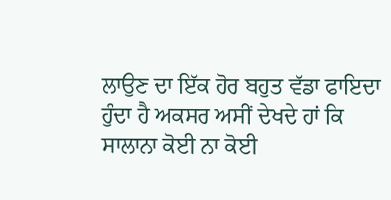ਲਾਉਣ ਦਾ ਇੱਕ ਹੋਰ ਬਹੁਤ ਵੱਡਾ ਫਾਇਦਾ ਹੁੰਦਾ ਹੈ ਅਕਸਰ ਅਸੀਂ ਦੇਖਦੇ ਹਾਂ ਕਿ ਸਾਲਾਨਾ ਕੋਈ ਨਾ ਕੋਈ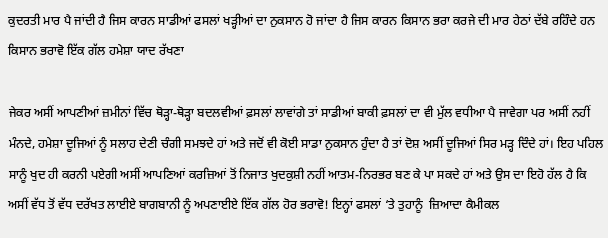ਕੁਦਰਤੀ ਮਾਰ ਪੈ ਜਾਂਦੀ ਹੈ ਜਿਸ ਕਾਰਨ ਸਾਡੀਆਂ ਫਸਲਾਂ ਖੜ੍ਹੀਆਂ ਦਾ ਨੁਕਸਾਨ ਹੋ ਜਾਂਦਾ ਹੈ ਜਿਸ ਕਾਰਨ ਕਿਸਾਨ ਭਰਾ ਕਰਜੇ ਦੀ ਮਾਰ ਹੇਠਾਂ ਦੱਬੇ ਰਹਿੰਦੇ ਹਨ ਕਿਸਾਨ ਭਰਾਵੋ ਇੱਕ ਗੱਲ ਹਮੇਸ਼ਾ ਯਾਦ ਰੱਖਣਾ

ਜੇਕਰ ਅਸੀਂ ਆਪਣੀਆਂ ਜ਼ਮੀਨਾਂ ਵਿੱਚ ਥੋੜ੍ਹਾ-ਥੋੜ੍ਹਾ ਬਦਲਵੀਆਂ ਫ਼ਸਲਾਂ ਲਾਵਾਂਗੇ ਤਾਂ ਸਾਡੀਆਂ ਬਾਕੀ ਫ਼ਸਲਾਂ ਦਾ ਵੀ ਮੁੱਲ ਵਧੀਆ ਪੈ ਜਾਵੇਗਾ ਪਰ ਅਸੀਂ ਨਹੀਂ ਮੰਨਦੇ, ਹਮੇਸ਼ਾ ਦੂਜਿਆਂ ਨੂੰ ਸਲਾਹ ਦੇਣੀ ਚੰਗੀ ਸਮਝਦੇ ਹਾਂ ਅਤੇ ਜਦੋਂ ਵੀ ਕੋਈ ਸਾਡਾ ਨੁਕਸਾਨ ਹੁੰਦਾ ਹੈ ਤਾਂ ਦੋਸ਼ ਅਸੀਂ ਦੂਜਿਆਂ ਸਿਰ ਮੜ੍ਹ ਦਿੰਦੇ ਹਾਂ। ਇਹ ਪਹਿਲ ਸਾਨੂੰ ਖੁਦ ਹੀ ਕਰਨੀ ਪਏਗੀ ਅਸੀਂ ਆਪਣਿਆਂ ਕਰਜ਼ਿਆਂ ਤੋਂ ਨਿਜਾਤ ਖੁਦਕੁਸ਼ੀ ਨਹੀਂ ਆਤਮ-ਨਿਰਭਰ ਬਣ ਕੇ ਪਾ ਸਕਦੇ ਹਾਂ ਅਤੇ ਉਸ ਦਾ ਇਹੋ ਹੱਲ ਹੈ ਕਿ ਅਸੀਂ ਵੱਧ ਤੋਂ ਵੱਧ ਦਰੱਖਤ ਲਾਈਏ ਬਾਗਬਾਨੀ ਨੂੰ ਅਪਣਾਈਏ ਇੱਕ ਗੱਲ ਹੋਰ ਭਰਾਵੋ! ਇਨ੍ਹਾਂ ਫਸਲਾਂ ‘ਤੇ ਤੁਹਾਨੂੰ  ਜ਼ਿਆਦਾ ਕੈਮੀਕਲ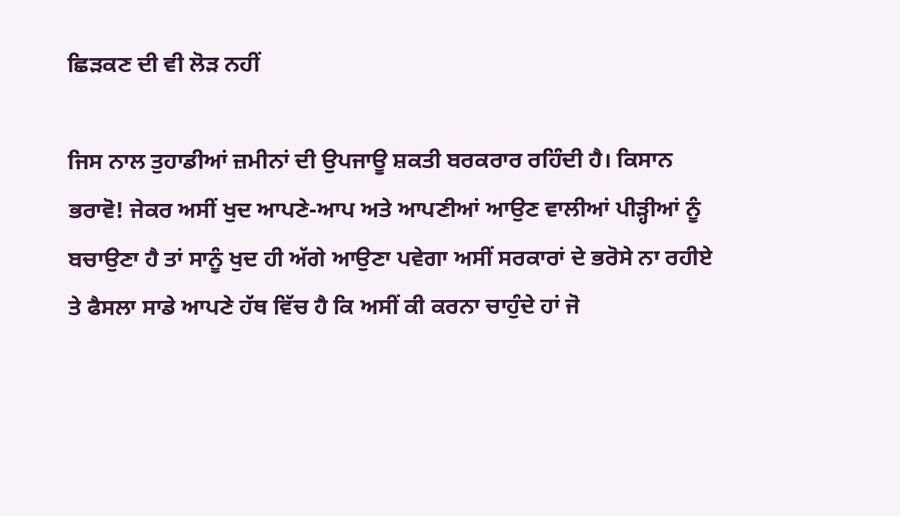ਛਿੜਕਣ ਦੀ ਵੀ ਲੋੜ ਨਹੀਂ

ਜਿਸ ਨਾਲ ਤੁਹਾਡੀਆਂ ਜ਼ਮੀਨਾਂ ਦੀ ਉਪਜਾਊ ਸ਼ਕਤੀ ਬਰਕਰਾਰ ਰਹਿੰਦੀ ਹੈ। ਕਿਸਾਨ ਭਰਾਵੋ! ਜੇਕਰ ਅਸੀਂ ਖੁਦ ਆਪਣੇ-ਆਪ ਅਤੇ ਆਪਣੀਆਂ ਆਉਣ ਵਾਲੀਆਂ ਪੀੜ੍ਹੀਆਂ ਨੂੰ ਬਚਾਉਣਾ ਹੈ ਤਾਂ ਸਾਨੂੰ ਖੁਦ ਹੀ ਅੱਗੇ ਆਉਣਾ ਪਵੇਗਾ ਅਸੀਂ ਸਰਕਾਰਾਂ ਦੇ ਭਰੋਸੇ ਨਾ ਰਹੀਏ  ਤੇ ਫੈਸਲਾ ਸਾਡੇ ਆਪਣੇ ਹੱਥ ਵਿੱਚ ਹੈ ਕਿ ਅਸੀਂ ਕੀ ਕਰਨਾ ਚਾਹੁੰਦੇ ਹਾਂ ਜੋ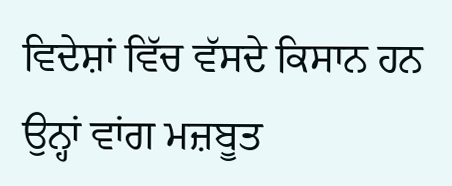ਵਿਦੇਸ਼ਾਂ ਵਿੱਚ ਵੱਸਦੇ ਕਿਸਾਨ ਹਨ ਉਨ੍ਹਾਂ ਵਾਂਗ ਮਜ਼ਬੂਤ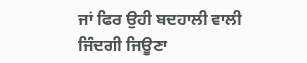ਜਾਂ ਫਿਰ ਉਹੀ ਬਦਹਾਲੀ ਵਾਲੀ ਜਿੰਦਗੀ ਜਿਊਣਾ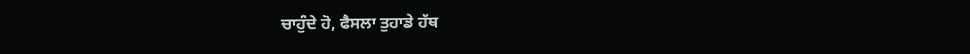ਚਾਹੁੰਦੇ ਹੋ, ਫੈਸਲਾ ਤੁਹਾਡੇ ਹੱਥ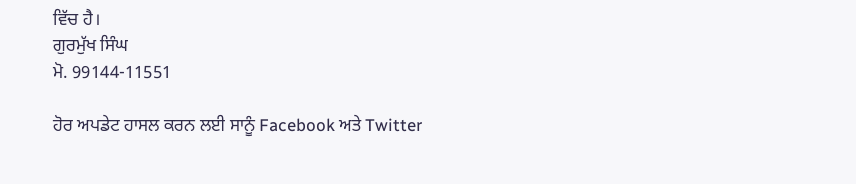ਵਿੱਚ ਹੈ।
ਗੁਰਮੁੱਖ ਸਿੰਘ
ਮੋ. 99144-11551

ਹੋਰ ਅਪਡੇਟ ਹਾਸਲ ਕਰਨ ਲਈ ਸਾਨੂੰ Facebook ਅਤੇ Twitter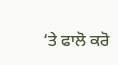‘ਤੇ ਫਾਲੋ ਕਰੋ